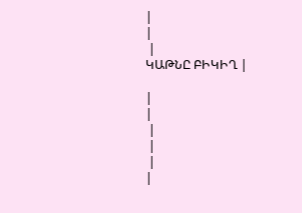|
|
 |
ԿԱԹՆԸ ԲԻԿԻՂ |

|
|
 |
 |
 |
|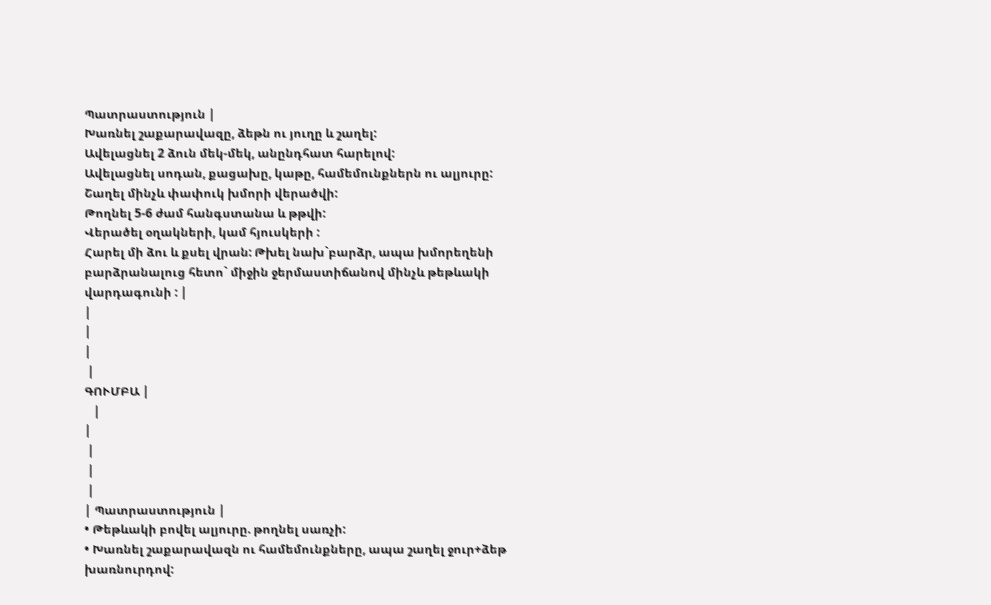Պատրաստություն |
Խառնել շաքարավազը, ձեթն ու յուղը և շաղել:
Ավելացնել 2 ձուն մեկ-մեկ, անընդհատ հարելով:
Ավելացնել սոդան, քացախը, կաթը, համեմունքներն ու ալյուրը: Շաղել մինչև փափուկ խմորի վերածվի:
Թողնել 5-6 ժամ հանգստանա և թթվի:
Վերածել օղակների, կամ հյուսկերի :
Հարել մի ձու և քսել վրան: Թխել նախ`բարձր, ապա խմորեղենի բարձրանալուց հետո` միջին ջերմաստիճանով մինչև թեթևակի վարդագունի : |
|
|
|
 |
ԳՈՒՄԲԱ |
   |
|
 |
 |
 |
| Պատրաստություն |
• Թեթևակի բովել ալյուրը. թողնել սառչի:
• Խառնել շաքարավազն ու համեմունքները, ապա շաղել ջուր+ձեթ խառնուրդով: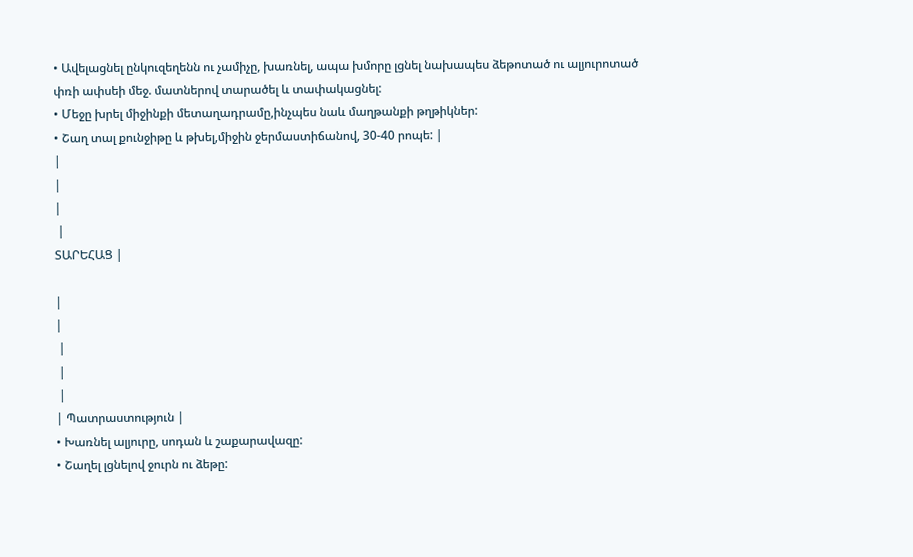• Ավելացնել ընկուզեղենն ու չամիչը, խառնել, ապա խմորը լցնել նախապես ձեթոտած ու ալյուրոտած փռի ափսեի մեջ. մատներով տարածել և տափակացնել:
• Մեջը խրել միջինքի մետաղադրամը,ինչպես նաև մաղթանքի թղթիկներ:
• Շաղ տալ քունջիթը և թխել,միջին ջերմաստիճանով, 30-40 րոպե: |
|
|
|
 |
ՏԱՐԵՀԱՑ |

|
|
 |
 |
 |
| Պատրաստություն |
• Խառնել ալյուրը, սոդան և շաքարավազը:
• Շաղել լցնելով ջուրն ու ձեթը: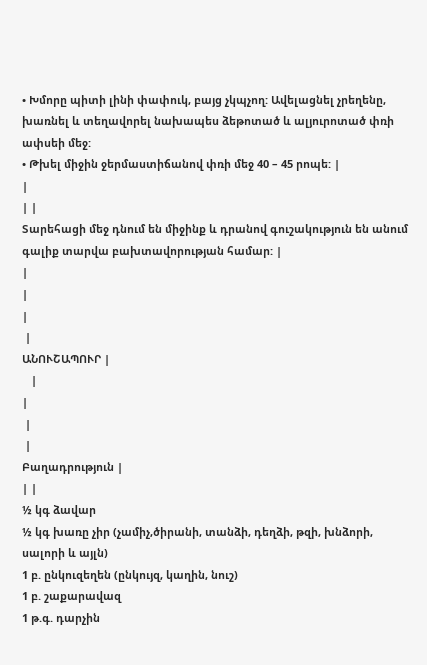• Խմորը պիտի լինի փափուկ, բայց չկպչող: Ավելացնել չրեղենը, խառնել և տեղավորել նախապես ձեթոտած և ալյուրոտած փռի ափսեի մեջ:
• Թխել միջին ջերմաստիճանով փռի մեջ 40 – 45 րոպե: |
|
| |
Տարեհացի մեջ դնում են միջինք և դրանով գուշակություն են անում գալիք տարվա բախտավորության համար: |
|
|
|
 |
ԱՆՈՒՇԱՊՈՒՐ |
   |
|
 |
 |
Բաղադրություն |
| |
½ կգ ձավար
½ կգ խառը չիր (չամիչ,ծիրանի, տանձի, դեղձի, թզի, խնձորի, սալորի և այլն)
1 բ. ընկուզեղեն (ընկույզ, կաղին, նուշ)
1 բ. շաքարավազ
1 թ.գ. դարչին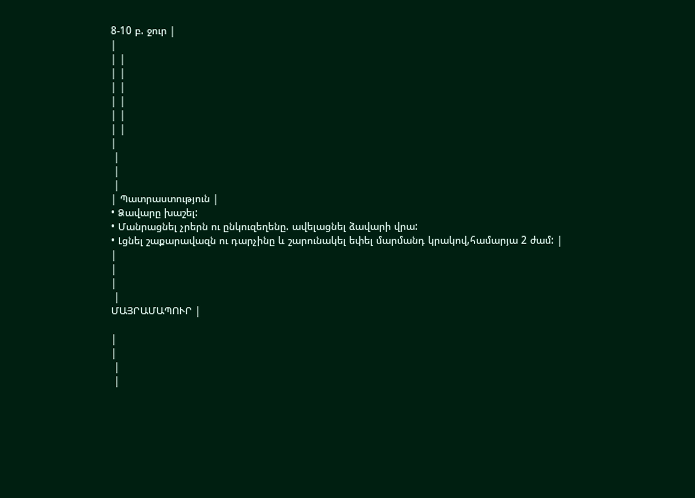8-10 բ. ջուր |
|
| |
| |
| |
| |
| |
| |
|
 |
 |
 |
| Պատրաստություն |
• Ձավարը խաշել:
• Մանրացնել չրերն ու ընկուզեղենը. ավելացնել ձավարի վրա:
• Լցնել շաքարավազն ու դարչինը և շարունակել եփել մարմանդ կրակով,համարյա 2 ժամ: |
|
|
|
 |
ՄԱՅՐԱՄԱՊՈՒՐ |

|
|
 |
 |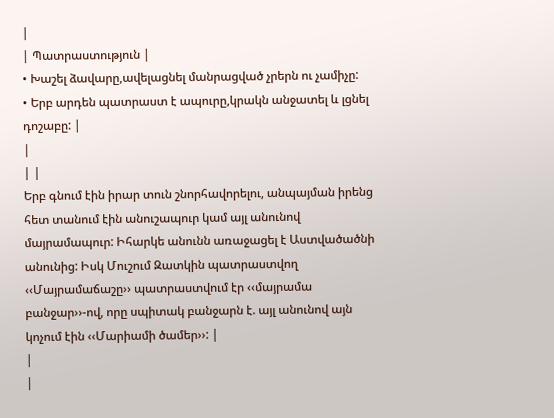|
| Պատրաստություն |
• Խաշել ձավարը,ավելացնել մանրացված չրերն ու չամիչը:
• Երբ արդեն պատրաստ է ապուրը,կրակն անջատել և լցնել դոշաբը: |
|
| |
Երբ գնում էին իրար տուն շնորհավորելու, անպայման իրենց հետ տանում էին անուշապուր կամ այլ անունով մայրամապուր: Իհարկե անունն առաջացել է Աստվածածնի անունից: Իսկ Մուշում Զատկին պատրաստվող ‹‹Մայրամաճաշը›› պատրաստվում էր ‹‹մայրամա բանջար››-ով, որը սպիտակ բանջարն է. այլ անունով այն կոչում էին ‹‹Մարիամի ծամեր››: |
|
|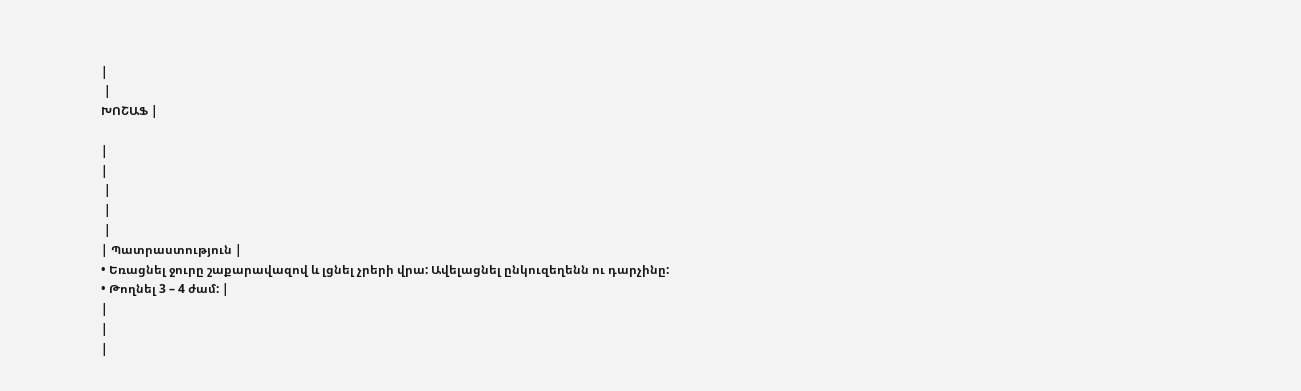|
 |
ԽՈՇԱՖ |

|
|
 |
 |
 |
| Պատրաստություն |
• Եռացնել ջուրը շաքարավազով և լցնել չրերի վրա: Ավելացնել ընկուզեղենն ու դարչինը:
• Թողնել 3 – 4 ժամ: |
|
|
|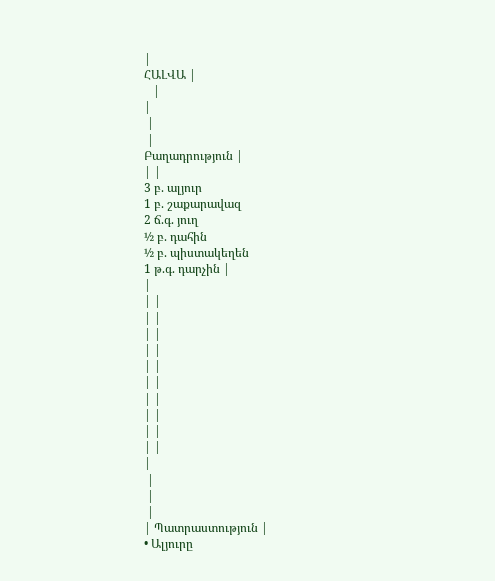|
ՀԱԼՎԱ |
   |
|
 |
 |
Բաղադրություն |
| |
3 բ. ալյուր
1 բ. շաքարավազ
2 ճ.գ. յուղ
½ բ. դահին
½ բ. պիստակեղեն
1 թ.գ. դարչին |
|
| |
| |
| |
| |
| |
| |
| |
| |
| |
| |
|
 |
 |
 |
| Պատրաստություն |
• Ալյուրը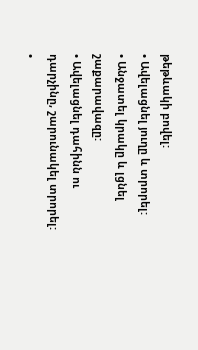թեթևակի բովել:
• Ավելացնել յուղը և տրորել:
• Անջատել կրակը և լցնել շաքարավազը:
• Ավելացնել դահինն ու դարչինը, շարունակել տրորել:
•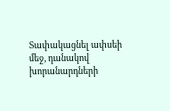Տափակացնել ափսեի մեջ, դանակով խորանարդների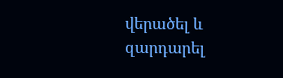վերածել և զարդարել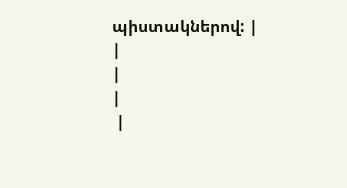պիստակներով: |
|
|
|
 |